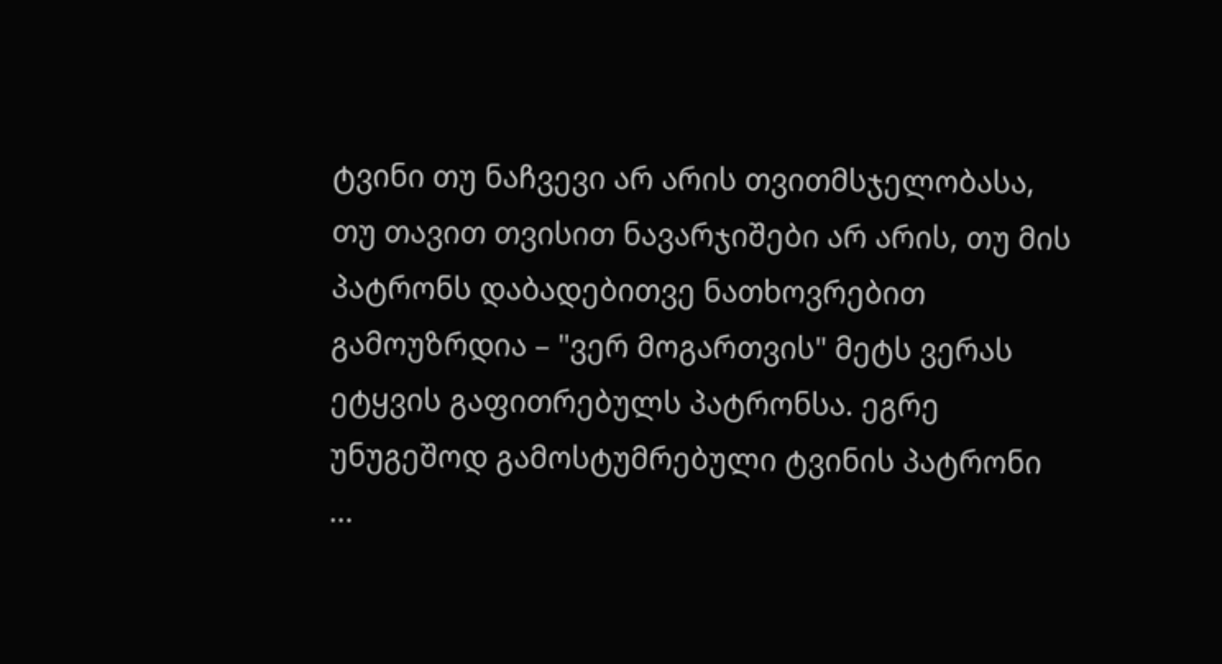ტვინი თუ ნაჩვევი არ არის თვითმსჯელობასა, თუ თავით თვისით ნავარჯიშები არ არის, თუ მის პატრონს დაბადებითვე ნათხოვრებით გამოუზრდია – "ვერ მოგართვის" მეტს ვერას ეტყვის გაფითრებულს პატრონსა. ეგრე უნუგეშოდ გამოსტუმრებული ტვინის პატრონი ...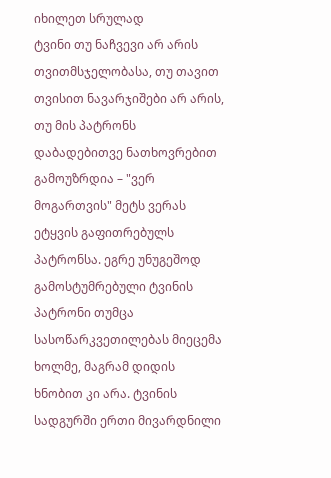იხილეთ სრულად
ტვინი თუ ნაჩვევი არ არის თვითმსჯელობასა, თუ თავით თვისით ნავარჯიშები არ არის, თუ მის პატრონს დაბადებითვე ნათხოვრებით გამოუზრდია – "ვერ მოგართვის" მეტს ვერას ეტყვის გაფითრებულს პატრონსა. ეგრე უნუგეშოდ გამოსტუმრებული ტვინის პატრონი თუმცა სასოწარკვეთილებას მიეცემა ხოლმე, მაგრამ დიდის ხნობით კი არა. ტვინის სადგურში ერთი მივარდნილი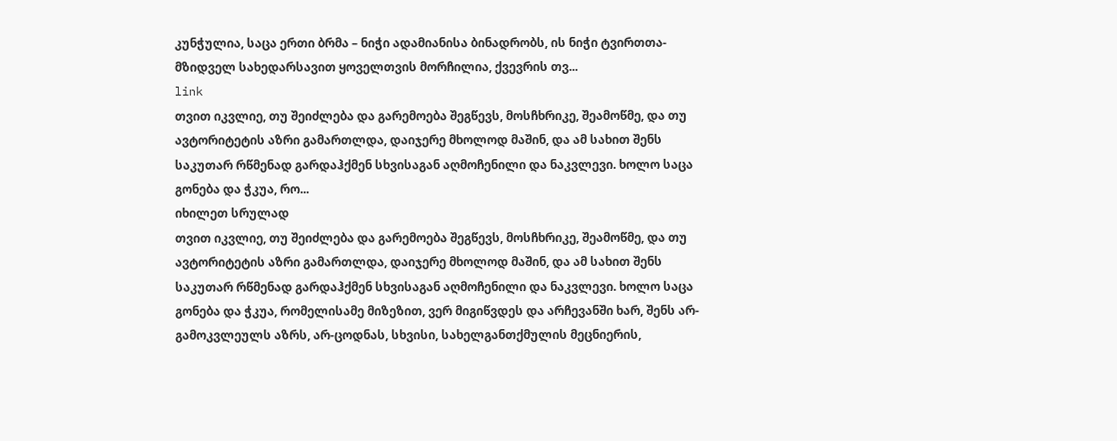კუნჭულია, საცა ერთი ბრმა – ნიჭი ადამიანისა ბინადრობს, ის ნიჭი ტვირთთა-მზიდველ სახედარსავით ყოველთვის მორჩილია, ქვევრის თვ...
link
თვით იკვლიე, თუ შეიძლება და გარემოება შეგწევს, მოსჩხრიკე, შეამოწმე, და თუ ავტორიტეტის აზრი გამართლდა, დაიჯერე მხოლოდ მაშინ, და ამ სახით შენს საკუთარ რწმენად გარდაჰქმენ სხვისაგან აღმოჩენილი და ნაკვლევი. ხოლო საცა გონება და ჭკუა, რო...
იხილეთ სრულად
თვით იკვლიე, თუ შეიძლება და გარემოება შეგწევს, მოსჩხრიკე, შეამოწმე, და თუ ავტორიტეტის აზრი გამართლდა, დაიჯერე მხოლოდ მაშინ, და ამ სახით შენს საკუთარ რწმენად გარდაჰქმენ სხვისაგან აღმოჩენილი და ნაკვლევი. ხოლო საცა გონება და ჭკუა, რომელისამე მიზეზით, ვერ მიგიწვდეს და არჩევანში ხარ, შენს არ-გამოკვლეულს აზრს, არ-ცოდნას, სხვისი, სახელგანთქმულის მეცნიერის,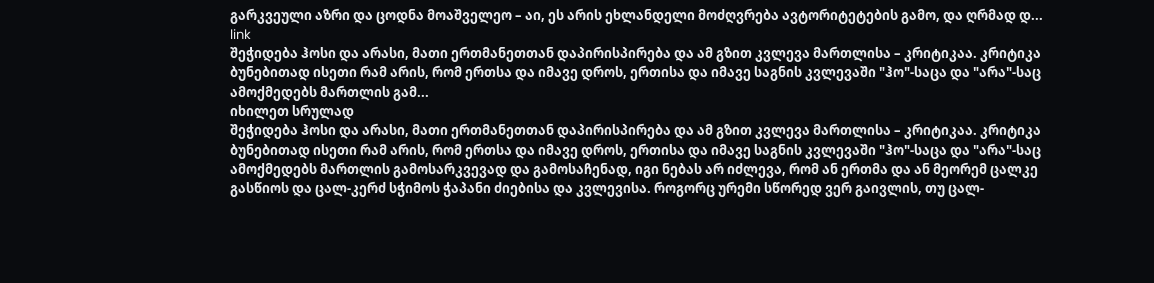გარკვეული აზრი და ცოდნა მოაშველეო – აი, ეს არის ეხლანდელი მოძღვრება ავტორიტეტების გამო, და ღრმად დ...
link
შეჭიდება ჰოსი და არასი, მათი ერთმანეთთან დაპირისპირება და ამ გზით კვლევა მართლისა – კრიტიკაა. კრიტიკა ბუნებითად ისეთი რამ არის, რომ ერთსა და იმავე დროს, ერთისა და იმავე საგნის კვლევაში "ჰო"-საცა და "არა"-საც ამოქმედებს მართლის გამ...
იხილეთ სრულად
შეჭიდება ჰოსი და არასი, მათი ერთმანეთთან დაპირისპირება და ამ გზით კვლევა მართლისა – კრიტიკაა. კრიტიკა ბუნებითად ისეთი რამ არის, რომ ერთსა და იმავე დროს, ერთისა და იმავე საგნის კვლევაში "ჰო"-საცა და "არა"-საც ამოქმედებს მართლის გამოსარკვევად და გამოსაჩენად, იგი ნებას არ იძლევა, რომ ან ერთმა და ან მეორემ ცალკე გასწიოს და ცალ-კერძ სჭიმოს ჭაპანი ძიებისა და კვლევისა. როგორც ურემი სწორედ ვერ გაივლის, თუ ცალ-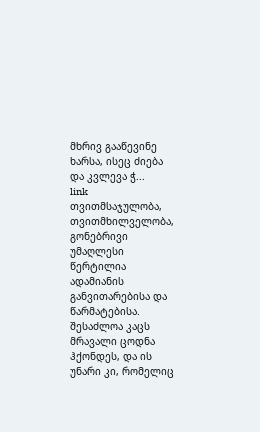მხრივ გააწევინე ხარსა, ისეც ძიება და კვლევა ჭ...
link
თვითმსაჯულობა, თვითმხილველობა, გონებრივი უმაღლესი წერტილია ადამიანის განვითარებისა და წარმატებისა. შესაძლოა კაცს მრავალი ცოდნა ჰქონდეს, და ის უნარი კი, რომელიც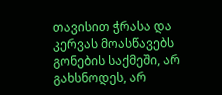თავისით ჭრასა და კერვას მოასწავებს გონების საქმეში, არ გახსნოდეს, არ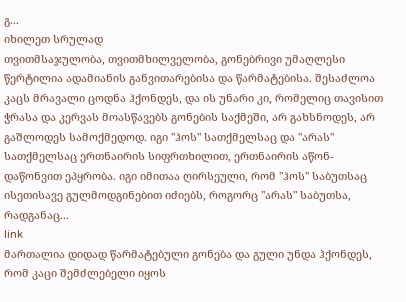გ...
იხილეთ სრულად
თვითმსაჯულობა, თვითმხილველობა, გონებრივი უმაღლესი წერტილია ადამიანის განვითარებისა და წარმატებისა. შესაძლოა კაცს მრავალი ცოდნა ჰქონდეს, და ის უნარი კი, რომელიც თავისით ჭრასა და კერვას მოასწავებს გონების საქმეში, არ გახსნოდეს, არ გაშლოდეს სამოქმედოდ. იგი "ჰოს" სათქმელსაც და "არას" სათქმელსაც ერთნაირის სიფრთხილით, ერთნაირის აწონ-დაწონვით ეპყრობა. იგი იმითაა ღირსეული, რომ "ჰოს" საბუთსაც ისეთისავე გულმოდგინებით იძიებს, როგორც "არას" საბუთსა, რადგანაც...
link
მართალია დიდად წარმატებული გონება და გული უნდა ჰქონდეს, რომ კაცი შემძლებელი იყოს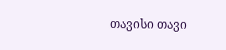თავისი თავი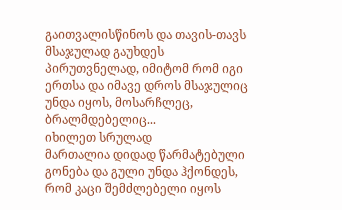გაითვალისწინოს და თავის-თავს მსაჯულად გაუხდეს პირუთვნელად, იმიტომ რომ იგი ერთსა და იმავე დროს მსაჯულიც უნდა იყოს, მოსარჩლეც, ბრალმდებელიც...
იხილეთ სრულად
მართალია დიდად წარმატებული გონება და გული უნდა ჰქონდეს, რომ კაცი შემძლებელი იყოს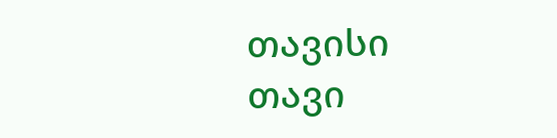თავისი თავი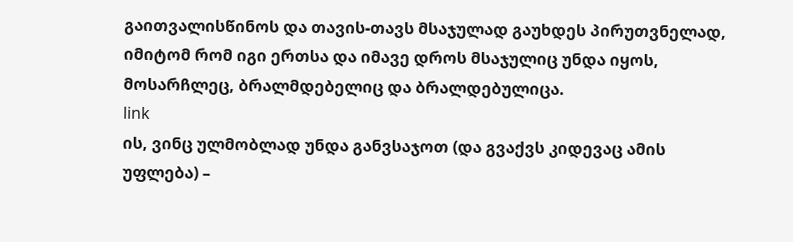გაითვალისწინოს და თავის-თავს მსაჯულად გაუხდეს პირუთვნელად, იმიტომ რომ იგი ერთსა და იმავე დროს მსაჯულიც უნდა იყოს, მოსარჩლეც, ბრალმდებელიც და ბრალდებულიცა.
link
ის, ვინც ულმობლად უნდა განვსაჯოთ (და გვაქვს კიდევაც ამის უფლება) –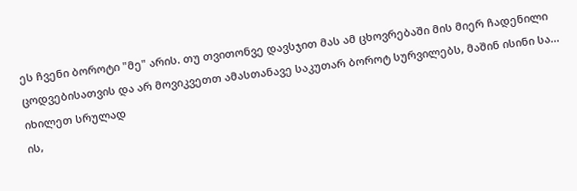ეს ჩვენი ბოროტი "მე" არის. თუ თვითონვე დავსჯით მას ამ ცხოვრებაში მის მიერ ჩადენილი ცოდვებისათვის და არ მოვიკვეთთ ამასთანავე საკუთარ ბოროტ სურვილებს, მაშინ ისინი სა...
იხილეთ სრულად
ის,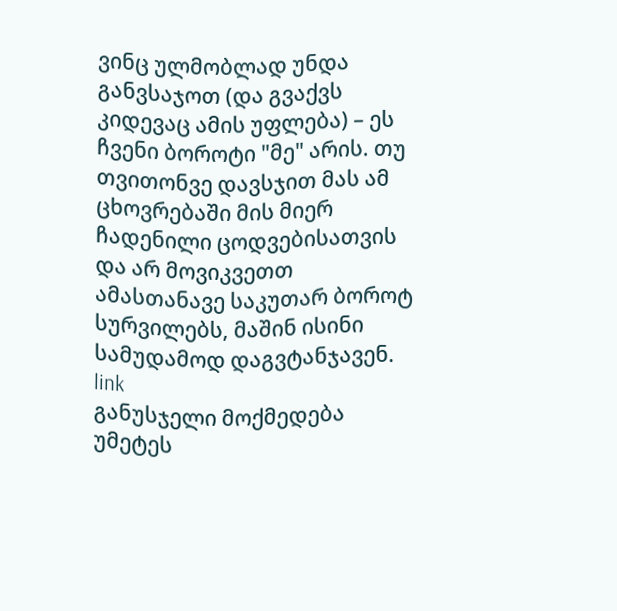ვინც ულმობლად უნდა განვსაჯოთ (და გვაქვს კიდევაც ამის უფლება) – ეს ჩვენი ბოროტი "მე" არის. თუ თვითონვე დავსჯით მას ამ ცხოვრებაში მის მიერ ჩადენილი ცოდვებისათვის და არ მოვიკვეთთ ამასთანავე საკუთარ ბოროტ სურვილებს, მაშინ ისინი სამუდამოდ დაგვტანჯავენ.
link
განუსჯელი მოქმედება უმეტეს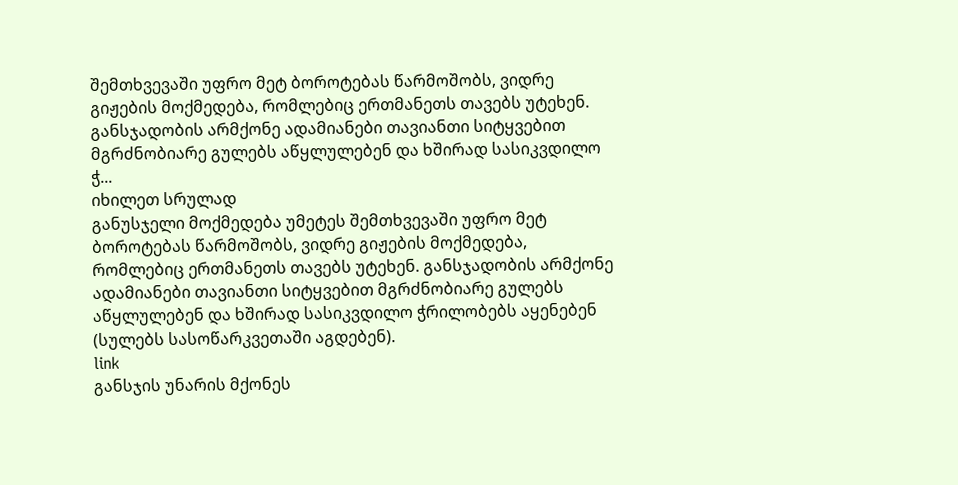შემთხვევაში უფრო მეტ ბოროტებას წარმოშობს, ვიდრე გიჟების მოქმედება, რომლებიც ერთმანეთს თავებს უტეხენ. განსჯადობის არმქონე ადამიანები თავიანთი სიტყვებით მგრძნობიარე გულებს აწყლულებენ და ხშირად სასიკვდილო ჭ...
იხილეთ სრულად
განუსჯელი მოქმედება უმეტეს შემთხვევაში უფრო მეტ ბოროტებას წარმოშობს, ვიდრე გიჟების მოქმედება, რომლებიც ერთმანეთს თავებს უტეხენ. განსჯადობის არმქონე ადამიანები თავიანთი სიტყვებით მგრძნობიარე გულებს აწყლულებენ და ხშირად სასიკვდილო ჭრილობებს აყენებენ (სულებს სასოწარკვეთაში აგდებენ).
link
განსჯის უნარის მქონეს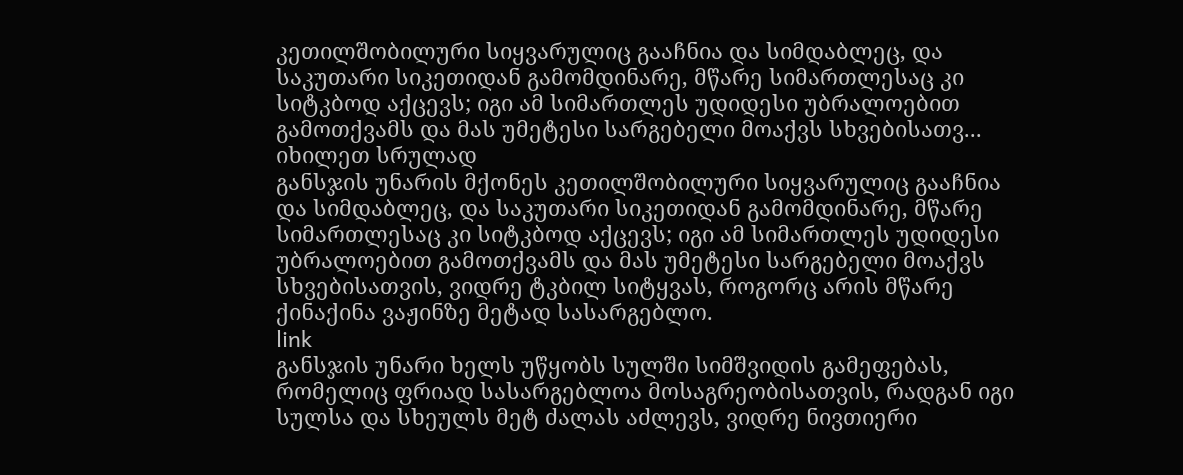კეთილშობილური სიყვარულიც გააჩნია და სიმდაბლეც, და საკუთარი სიკეთიდან გამომდინარე, მწარე სიმართლესაც კი სიტკბოდ აქცევს; იგი ამ სიმართლეს უდიდესი უბრალოებით გამოთქვამს და მას უმეტესი სარგებელი მოაქვს სხვებისათვ...
იხილეთ სრულად
განსჯის უნარის მქონეს კეთილშობილური სიყვარულიც გააჩნია და სიმდაბლეც, და საკუთარი სიკეთიდან გამომდინარე, მწარე სიმართლესაც კი სიტკბოდ აქცევს; იგი ამ სიმართლეს უდიდესი უბრალოებით გამოთქვამს და მას უმეტესი სარგებელი მოაქვს სხვებისათვის, ვიდრე ტკბილ სიტყვას, როგორც არის მწარე ქინაქინა ვაჟინზე მეტად სასარგებლო.
link
განსჯის უნარი ხელს უწყობს სულში სიმშვიდის გამეფებას, რომელიც ფრიად სასარგებლოა მოსაგრეობისათვის, რადგან იგი სულსა და სხეულს მეტ ძალას აძლევს, ვიდრე ნივთიერი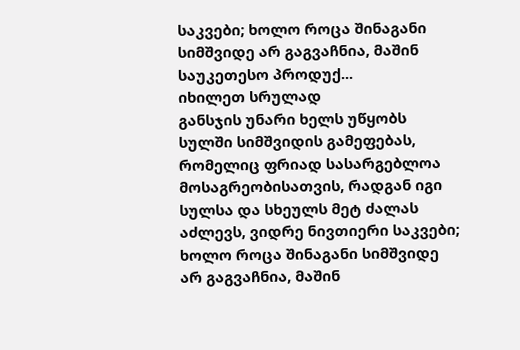საკვები; ხოლო როცა შინაგანი სიმშვიდე არ გაგვაჩნია, მაშინ საუკეთესო პროდუქ...
იხილეთ სრულად
განსჯის უნარი ხელს უწყობს სულში სიმშვიდის გამეფებას, რომელიც ფრიად სასარგებლოა მოსაგრეობისათვის, რადგან იგი სულსა და სხეულს მეტ ძალას აძლევს, ვიდრე ნივთიერი საკვები; ხოლო როცა შინაგანი სიმშვიდე არ გაგვაჩნია, მაშინ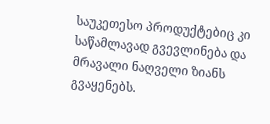საუკეთესო პროდუქტებიც კი საწამლავად გვევლინება და მრავალი ნაღველი ზიანს გვაყენებს.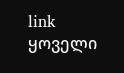link
ყოველი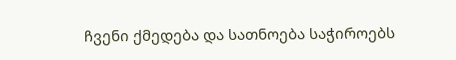ჩვენი ქმედება და სათნოება საჭიროებს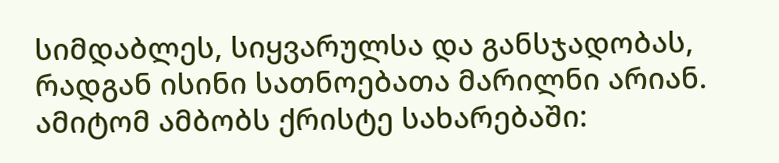სიმდაბლეს, სიყვარულსა და განსჯადობას, რადგან ისინი სათნოებათა მარილნი არიან. ამიტომ ამბობს ქრისტე სახარებაში: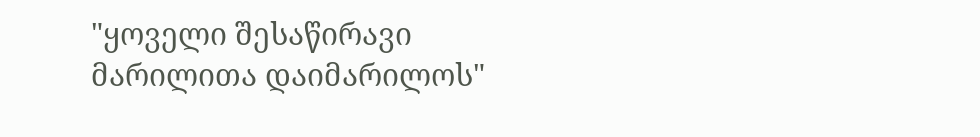"ყოველი შესაწირავი მარილითა დაიმარილოს"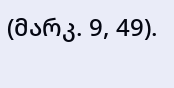(მარკ. 9, 49).